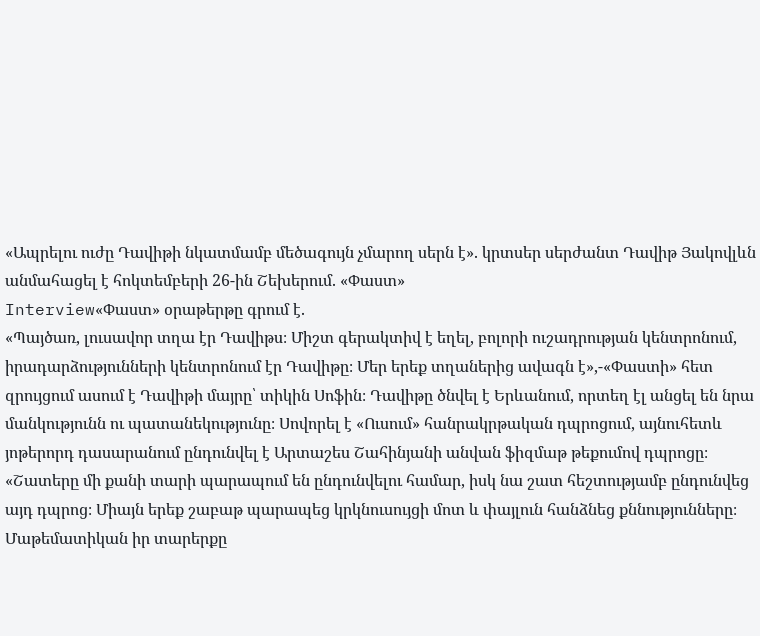«Ապրելու ուժը Դավիթի նկատմամբ մեծագույն չմարող սերն է». կրտսեր սերժանտ Դավիթ Յակովլևն անմահացել է հոկտեմբերի 26-ին Շեխերում. «Փաստ»
Interview«Փաստ» օրաթերթը գրում է.
«Պայծառ, լուսավոր տղա էր Դավիթս։ Միշտ գերակտիվ է եղել, բոլորի ուշադրության կենտրոնում, իրադարձությունների կենտրոնում էր Դավիթը։ Մեր երեք տղաներից ավագն է»,-«Փաստի» հետ զրույցում ասում է Դավիթի մայրը՝ տիկին Սոֆին։ Դավիթը ծնվել է Երևանում, որտեղ էլ անցել են նրա մանկությունն ու պատանեկությունը։ Սովորել է «Ուսում» հանրակրթական դպրոցում, այնուհետև յոթերորդ դասարանում ընդունվել է Արտաշես Շահինյանի անվան ֆիզմաթ թեքումով դպրոցը։ «Շատերը մի քանի տարի պարապում են ընդունվելու համար, իսկ նա շատ հեշտությամբ ընդունվեց այդ դպրոց։ Միայն երեք շաբաթ պարապեց կրկնուսույցի մոտ և փայլուն հանձնեց քննությունները։ Մաթեմատիկան իր տարերքը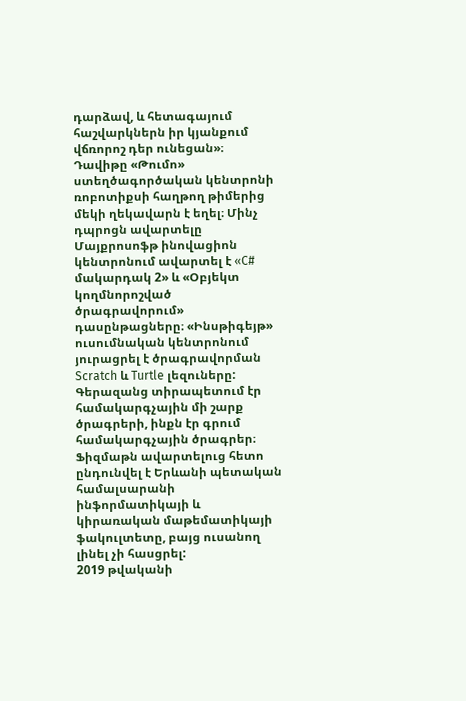դարձավ, և հետագայում հաշվարկներն իր կյանքում վճռորոշ դեր ունեցան»։ Դավիթը «Թումո» ստեղծագործական կենտրոնի ռոբոտիքսի հաղթող թիմերից մեկի ղեկավարն է եղել։ Մինչ դպրոցն ավարտելը Մայքրոսոֆթ ինովացիոն կենտրոնում ավարտել է «C# մակարդակ 2» և «Օբյեկտ կողմնորոշված ծրագրավորում» դասընթացները։ «Ինսթիգեյթ» ուսումնական կենտրոնում յուրացրել է ծրագրավորման Scratch և Turtle լեզուները: Գերազանց տիրապետում էր համակարգչային մի շարք ծրագրերի, ինքն էր գրում համակարգչային ծրագրեր։ Ֆիզմաթն ավարտելուց հետո ընդունվել է Երևանի պետական համալսարանի ինֆորմատիկայի և կիրառական մաթեմատիկայի ֆակուլտետը, բայց ուսանող լինել չի հասցրել:
2019 թվականի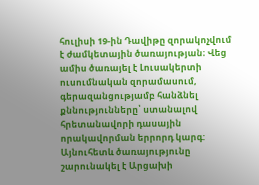հուլիսի 19-ին Դավիթը զորակոչվում է ժամկետային ծառայության։ Վեց ամիս ծառայել է Լուսակերտի ուսումնական զորամասում, գերազանցությամբ հանձնել քննությունները՝ ստանալով հրետանավորի դասային որակավորման երրորդ կարգ: Այնուհետև ծառայությունը շարունակել է Արցախի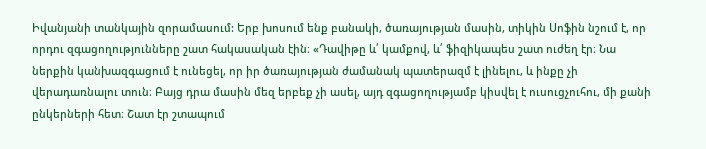Իվանյանի տանկային զորամասում: Երբ խոսում ենք բանակի, ծառայության մասին, տիկին Սոֆին նշում է, որ որդու զգացողությունները շատ հակասական էին։ «Դավիթը և՛ կամքով, և՛ ֆիզիկապես շատ ուժեղ էր։ Նա ներքին կանխազգացում է ունեցել, որ իր ծառայության ժամանակ պատերազմ է լինելու, և ինքը չի վերադառնալու տուն։ Բայց դրա մասին մեզ երբեք չի ասել, այդ զգացողությամբ կիսվել է ուսուցչուհու, մի քանի ընկերների հետ։ Շատ էր շտապում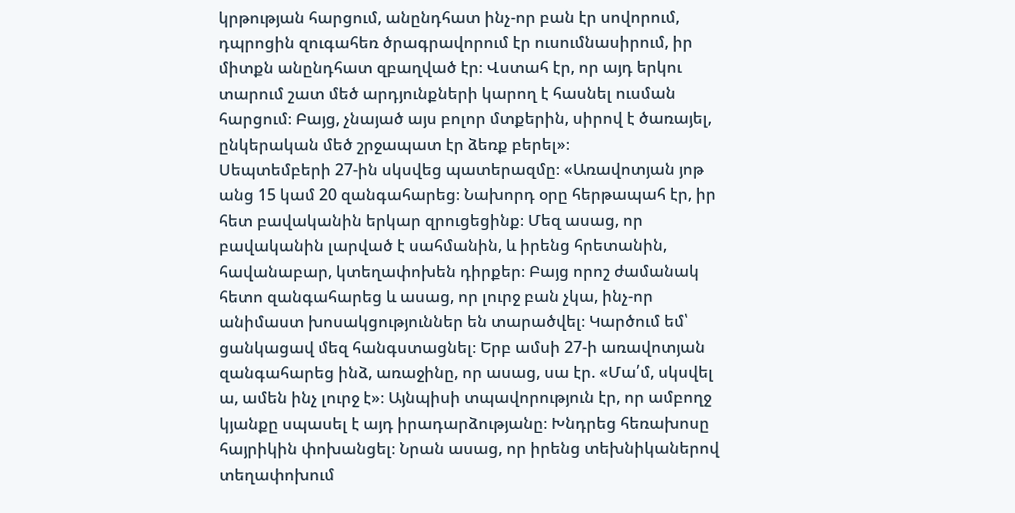կրթության հարցում, անընդհատ ինչ-որ բան էր սովորում, դպրոցին զուգահեռ ծրագրավորում էր ուսումնասիրում, իր միտքն անընդհատ զբաղված էր։ Վստահ էր, որ այդ երկու տարում շատ մեծ արդյունքների կարող է հասնել ուսման հարցում։ Բայց, չնայած այս բոլոր մտքերին, սիրով է ծառայել, ընկերական մեծ շրջապատ էր ձեռք բերել»։
Սեպտեմբերի 27-ին սկսվեց պատերազմը։ «Առավոտյան յոթ անց 15 կամ 20 զանգահարեց։ Նախորդ օրը հերթապահ էր, իր հետ բավականին երկար զրուցեցինք։ Մեզ ասաց, որ բավականին լարված է սահմանին, և իրենց հրետանին, հավանաբար, կտեղափոխեն դիրքեր։ Բայց որոշ ժամանակ հետո զանգահարեց և ասաց, որ լուրջ բան չկա, ինչ-որ անիմաստ խոսակցություններ են տարածվել։ Կարծում եմ՝ ցանկացավ մեզ հանգստացնել։ Երբ ամսի 27-ի առավոտյան զանգահարեց ինձ, առաջինը, որ ասաց, սա էր. «Մա՛մ, սկսվել ա, ամեն ինչ լուրջ է»։ Այնպիսի տպավորություն էր, որ ամբողջ կյանքը սպասել է այդ իրադարձությանը։ Խնդրեց հեռախոսը հայրիկին փոխանցել։ Նրան ասաց, որ իրենց տեխնիկաներով տեղափոխում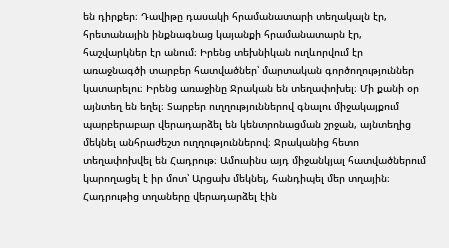են դիրքեր։ Դավիթը դասակի հրամանատարի տեղակալն էր, հրետանային ինքնագնաց կայանքի հրամանատարն էր, հաշվարկներ էր անում։ Իրենց տեխնիկան ուղևորվում էր առաջնագծի տարբեր հատվածներ՝ մարտական գործողություններ կատարելու։ Իրենց առաջինը Ջրական են տեղափոխել։ Մի քանի օր այնտեղ են եղել։ Տարբեր ուղղություններով գնալու միջակայքում պարբերաբար վերադարձել են կենտրոնացման շրջան, այնտեղից մեկնել անհրաժեշտ ուղղություններով։ Ջրականից հետո տեղափոխվել են Հադրութ։ Ամուսինս այդ միջանկյալ հատվածներում կարողացել է իր մոտ՝ Արցախ մեկնել, հանդիպել մեր տղային։ Հադրութից տղաները վերադարձել էին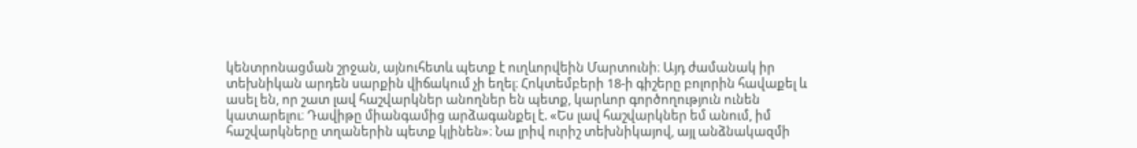կենտրոնացման շրջան, այնուհետև պետք է ուղևորվեին Մարտունի։ Այդ ժամանակ իր տեխնիկան արդեն սարքին վիճակում չի եղել։ Հոկտեմբերի 18-ի գիշերը բոլորին հավաքել և ասել են, որ շատ լավ հաշվարկներ անողներ են պետք, կարևոր գործողություն ունեն կատարելու։ Դավիթը միանգամից արձագանքել է. «Ես լավ հաշվարկներ եմ անում, իմ հաշվարկները տղաներին պետք կլինեն»։ Նա լրիվ ուրիշ տեխնիկայով, այլ անձնակազմի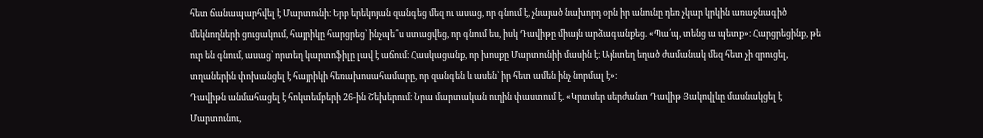հետ ճանապարհվել է Մարտունի։ Երբ երեկոյան զանգեց մեզ ու ասաց, որ գնում է, չնայած նախորդ օրն իր անունը դեռ չկար կրկին առաջնագիծ մեկնողների ցուցակում, հայրիկը հարցրեց՝ ինչպե՞ս ստացվեց, որ գնում ես, իսկ Դավիթը միայն արձագանքեց. «Պա՛պ, տենց ա պետք»։ Հարցրեցինք, թե ուր են գնում, ասաց՝ որտեղ կարտոֆիլը լավ է աճում։ Հասկացանք, որ խոսքը Մարտունիի մասին է։ Այնտեղ եղած ժամանակ մեզ հետ չի զրուցել, տղաներին փոխանցել է հայրիկի հեռախոսահամարը, որ զանգեն և ասեն՝ իր հետ ամեն ինչ նորմալ է»։
Դավիթն անմահացել է հոկտեմբերի 26-ին Շեխերում։ Նրա մարտական ուղին փաստում է. «Կրտսեր սերժանտ Դավիթ Յակովլևը մասնակցել է Մարտունու,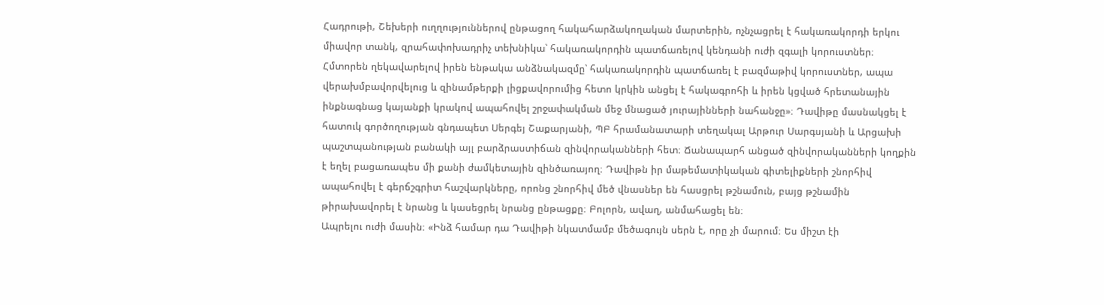Հադրութի, Շեխերի ուղղություններով ընթացող հակահարձակողական մարտերին, ոչնչացրել է հակառակորդի երկու միավոր տանկ, զրահափոխադրիչ տեխնիկա՝ հակառակորդին պատճառելով կենդանի ուժի զգալի կորուստներ։ Հմտորեն ղեկավարելով իրեն ենթակա անձնակազմը՝ հակառակորդին պատճառել է բազմաթիվ կորուստներ, ապա վերախմբավորվելուց և զինամթերքի լիցքավորումից հետո կրկին անցել է հակագրոհի և իրեն կցված հրետանային ինքնագնաց կայանքի կրակով ապահովել շրջափակման մեջ մնացած յուրայինների նահանջը»։ Դավիթը մասնակցել է հատուկ գործողության գնդապետ Սերգեյ Շաքարյանի, ՊԲ հրամանատարի տեղակալ Արթուր Սարգսյանի և Արցախի պաշտպանության բանակի այլ բարձրաստիճան զինվորականների հետ։ Ճանապարհ անցած զինվորականների կողքին է եղել բացառապես մի քանի ժամկետային զինծառայող։ Դավիթն իր մաթեմատիկական գիտելիքների շնորհիվ ապահովել է գերճշգրիտ հաշվարկները, որոնց շնորհիվ մեծ վնասներ են հասցրել թշնամուն, բայց թշնամին թիրախավորել է նրանց և կասեցրել նրանց ընթացքը։ Բոլորն, ավաղ, անմահացել են։
Ապրելու ուժի մասին։ «Ինձ համար դա Դավիթի նկատմամբ մեծագույն սերն է, որը չի մարում։ Ես միշտ էի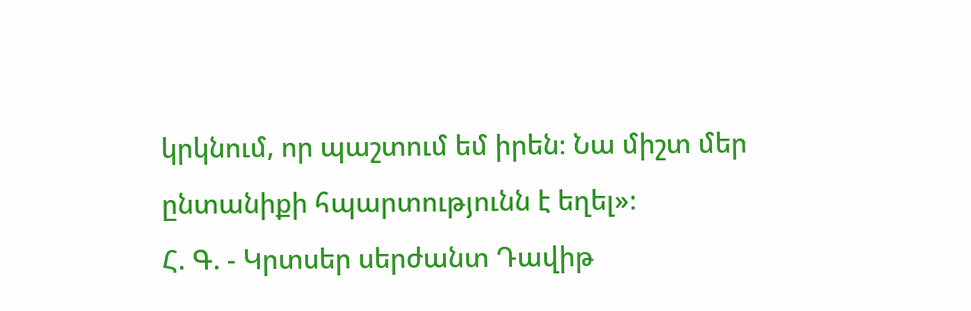կրկնում, որ պաշտում եմ իրեն։ Նա միշտ մեր ընտանիքի հպարտությունն է եղել»։
Հ. Գ. - Կրտսեր սերժանտ Դավիթ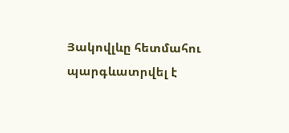Յակովլևը հետմահու պարգևատրվել է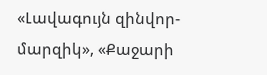«Լավագույն զինվոր-մարզիկ», «Քաջարի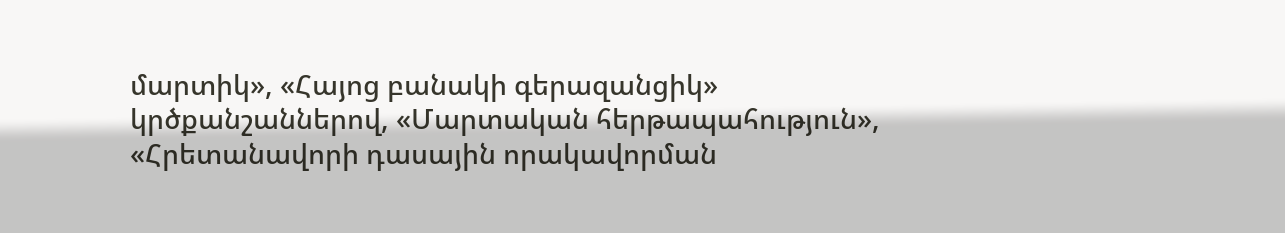մարտիկ», «Հայոց բանակի գերազանցիկ» կրծքանշաններով, «Մարտական հերթապահություն», «Հրետանավորի դասային որակավորման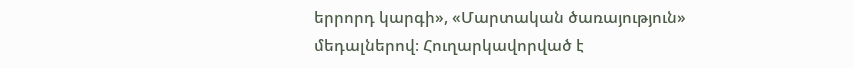երրորդ կարգի», «Մարտական ծառայություն» մեդալներով։ Հուղարկավորված է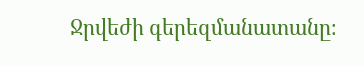Ջրվեժի գերեզմանատանը։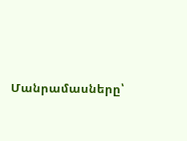Մանրամասները՝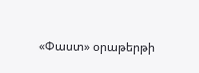«Փաստ» օրաթերթի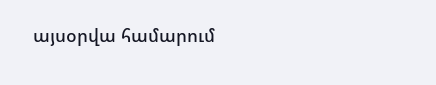այսօրվա համարում